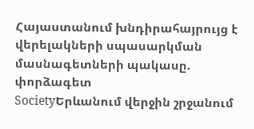Հայաստանում խնդիրահայրույց է վերելակների սպասարկման մասնագետների պակասը. փորձագետ
SocietyԵրևանում վերջին շրջանում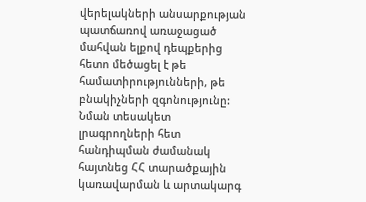վերելակների անսարքության պատճառով առաջացած մահվան ելքով դեպքերից հետո մեծացել է թե համատիրությունների, թե բնակիչների զգոնությունը: Նման տեսակետ լրագրողների հետ հանդիպման ժամանակ հայտնեց ՀՀ տարածքային կառավարման և արտակարգ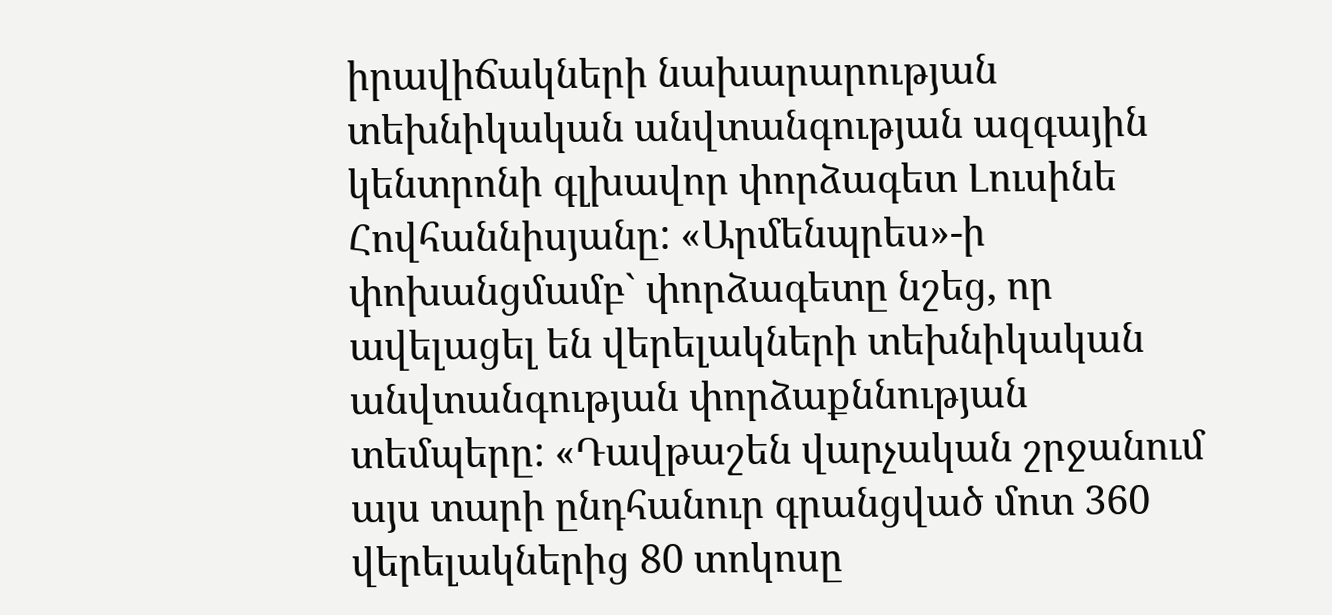իրավիճակների նախարարության տեխնիկական անվտանգության ազգային կենտրոնի գլխավոր փորձագետ Լուսինե Հովհաննիսյանը: «Արմենպրես»-ի փոխանցմամբ` փորձագետը նշեց, որ ավելացել են վերելակների տեխնիկական անվտանգության փորձաքննության տեմպերը: «Դավթաշեն վարչական շրջանում այս տարի ընդհանուր գրանցված մոտ 360 վերելակներից 80 տոկոսը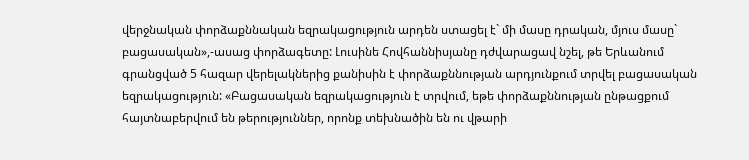վերջնական փորձաքննական եզրակացություն արդեն ստացել է` մի մասը դրական, մյուս մասը` բացասական»,-ասաց փորձագետը: Լուսինե Հովհաննիսյանը դժվարացավ նշել, թե Երևանում գրանցված 5 հազար վերելակներից քանիսին է փորձաքննության արդյունքում տրվել բացասական եզրակացություն: «Բացասական եզրակացություն է տրվում, եթե փորձաքննության ընթացքում հայտնաբերվում են թերություններ, որոնք տեխնածին են ու վթարի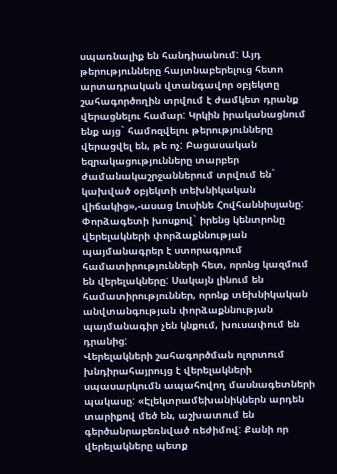սպառնալիք են հանդիսանում: Այդ թերությունները հայտնաբերելուց հետո արտադրական վտանգավոր օբյեկտը շահագործողին տրվում է ժամկետ դրանք վերացնելու համար: Կրկին իրականացնում ենք այց` համոզվելու թերությունները վերացվել են, թե ոչ: Բացասական եզրակացությունները տարբեր ժամանակաշրջաններում տրվում են` կախված օբյեկտի տեխնիկական վիճակից»,-ասաց Լուսինե Հովհաննիսյանը:
Փորձագետի խոսքով` իրենց կենտրոնը վերելակների փորձաքննության պայմանագրեր է ստորագրում համատիրությունների հետ, որոնց կազմում են վերելակները: Սակայն լինում են համատիրություններ, որոնք տեխնիկական անվտանգության փորձաքննության պայմանագիր չեն կնքում, խուսափում են դրանից:
Վերելակների շահագործման ոլորտում խնդիրահայրույց է վերելակների սպասարկումն ապահովող մասնագետների պակասը: «Էլեկտրամեխանիկներն արդեն տարիքով մեծ են, աշխատում են գերծանրաբեռնված ռեժիմով: Քանի որ վերելակները պետք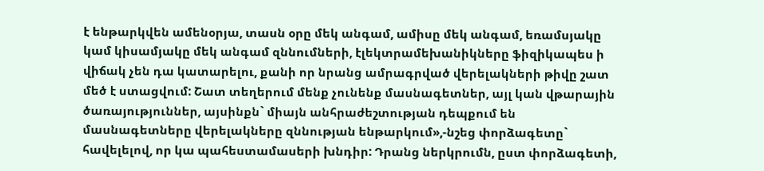է ենթարկվեն ամենօրյա, տասն օրը մեկ անգամ, ամիսը մեկ անգամ, եռամսյակը կամ կիսամյակը մեկ անգամ զննումների, էլեկտրամեխանիկները ֆիզիկապես ի վիճակ չեն դա կատարելու, քանի որ նրանց ամրագրված վերելակների թիվը շատ մեծ է ստացվում: Շատ տեղերում մենք չունենք մասնագետներ, այլ կան վթարային ծառայություններ, այսինքն` միայն անհրաժեշտության դեպքում են մասնագետները վերելակները զննության ենթարկում»,-նշեց փորձագետը` հավելելով, որ կա պահեստամասերի խնդիր: Դրանց ներկրումն, ըստ փորձագետի,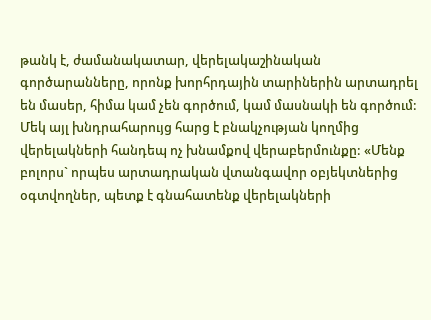թանկ է, ժամանակատար, վերելակաշինական գործարանները, որոնք խորհրդային տարիներին արտադրել են մասեր, հիմա կամ չեն գործում, կամ մասնակի են գործում:
Մեկ այլ խնդրահարույց հարց է բնակչության կողմից վերելակների հանդեպ ոչ խնամքով վերաբերմունքը: «Մենք բոլորս` որպես արտադրական վտանգավոր օբյեկտներից օգտվողներ, պետք է գնահատենք վերելակների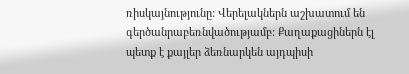ռիսկայնությունը: Վերելակներն աշխատում են գերծանրաբեռնվածությամբ: Քաղաքացիներն էլ պետք է քայլեր ձեռնարկեն այդպիսի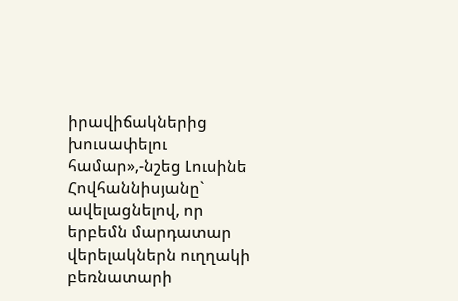իրավիճակներից խուսափելու համար»,-նշեց Լուսինե Հովհաննիսյանը` ավելացնելով, որ երբեմն մարդատար վերելակներն ուղղակի բեռնատարի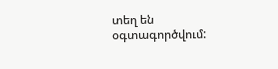տեղ են օգտագործվում: